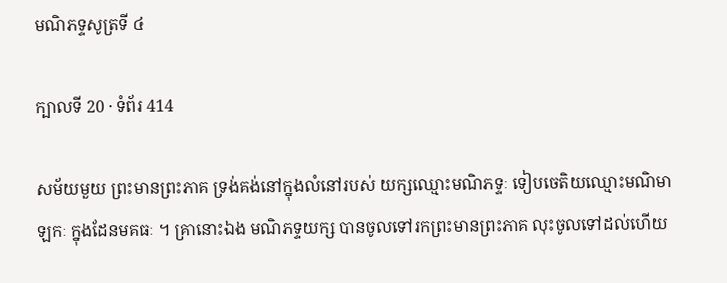មណិភទ្ទសូត្រទី ៤

ក្បាលទី 20 · ទំព័រ 414

សម័យមួយ ព្រះមានព្រះភាគ ទ្រង់គង់នៅក្នុងលំនៅរបស់ យក្សឈ្មោះមណិភទ្ទៈ ទៀបចេតិយឈ្មោះមណិមាឡកៈ ក្នុងដែនមគធៈ ។ គ្រានោះឯង មណិភទ្ទយក្ស បានចូលទៅរកព្រះមានព្រះភាគ លុះចូលទៅដល់ហើយ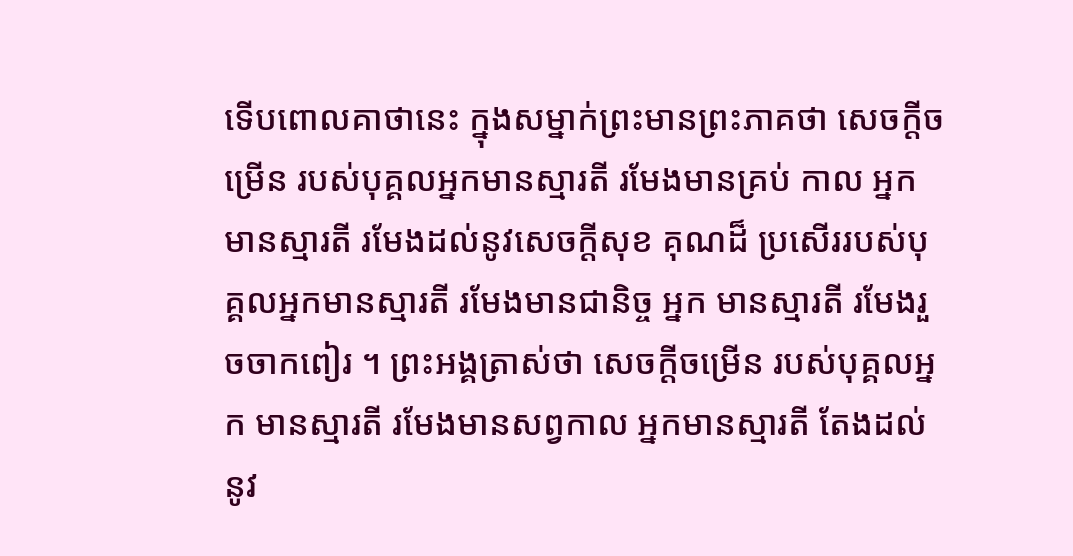ទើបពោលគាថានេះ ក្នុងសម្នាក់ព្រះមានព្រះភាគថា សេចក្តីចម្រើន របស់បុគ្គលអ្នកមានស្មារតី រមែងមានគ្រប់ កាល អ្នកមានស្មារតី រមែងដល់នូវសេចក្តីសុខ គុណដ៏ ប្រសើររបស់បុគ្គលអ្នកមានស្មារតី រមែងមានជានិច្ច អ្នក មានស្មារតី រមែងរួចចាកពៀរ ។ ព្រះអង្គត្រាស់ថា សេចក្តីចម្រើន របស់បុគ្គលអ្នក មានស្មារតី រមែងមានសព្វកាល អ្នកមានស្មារតី តែងដល់ នូវ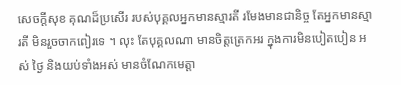សេចក្តីសុខ គុណដ៏ប្រសើរ របស់បុគ្គលអ្នកមានស្មារតី រមែងមានជានិច្ច តែអ្នកមានស្មារតី មិនរួចចាកពៀរទេ ។ លុះ តែបុគ្គលណា មានចិត្តត្រេកអរ ក្នុងការមិនបៀតបៀន អស់ ថ្ងៃ និងយប់ទាំងអស់ មានចំណែកមេត្តា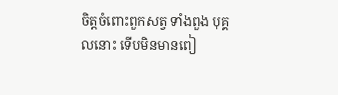ចិត្តចំពោះពួកសត្វ ទាំងពួង បុគ្គលនោះ ទើបមិនមានពៀ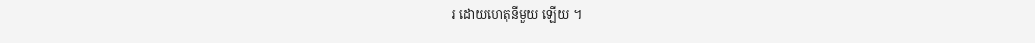រ ដោយហេតុនីមួយ ឡើយ ។